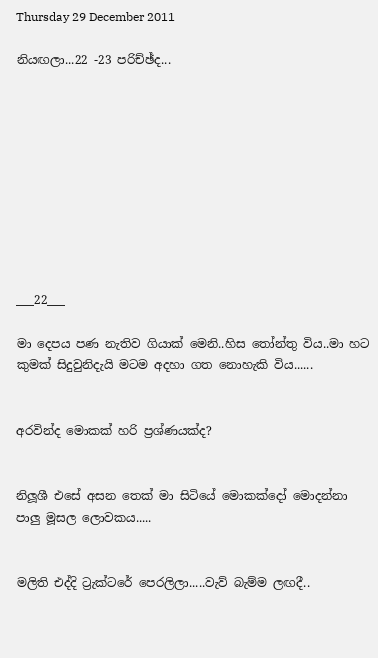Thursday 29 December 2011

නියඟලා...22 -23 පරිච්ඡ්ද...










___22___

මා දෙපය පණ නැතිව ගියාක් මෙනි..හිස තෝන්තු විය..මා හට කුමක් සිදුවුනිදැයි මටම අදහා ගත නොහැකි විය......


අරවින්ද මොකක් හරි ප්‍රශ්ණයක්ද?


නිලූශී එසේ අසන තෙක් මා සිටියේ මොකක්දෝ මොදන්නා පාලු මූසල ලොවකය.....


මලිති එද්දි ට්‍රැක්ටරේ පෙරලිලා.....වැව් බැම්ම ලඟදී..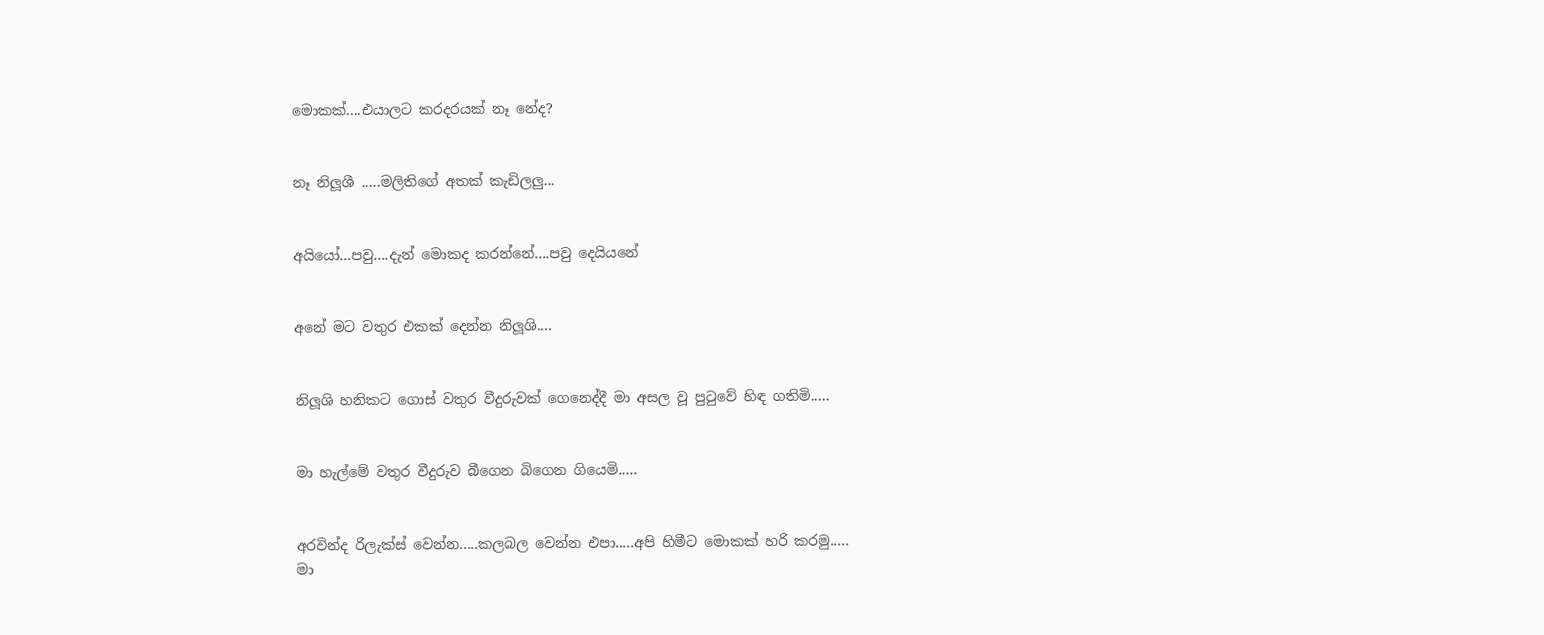මොකක්....එයාලට කරදරයක් නෑ නේද?


නෑ නිලූශී .....මලිතිගේ අතක් කැඩිලලු...


අයියෝ...පවු....දැන් මොකද කරන්නේ....පවු දෙයියනේ


අනේ මට වතුර එකක් දෙන්න නිලූශි....


නිලූශි හනිකට ගොස් වතුර වීදුරුවක් ගෙනෙද්දී මා අසල වූ පුටුවේ හිඳ ගතිමි.....


මා හැල්මේ වතුර වීදුරුව බීගෙන බිගෙන ගියෙමි.....


අරවින්ද රිලැක්ස් වෙන්න.....කලබල වෙන්න එපා.....අපි හිමීට මොකක් හරි කරමු.....
මා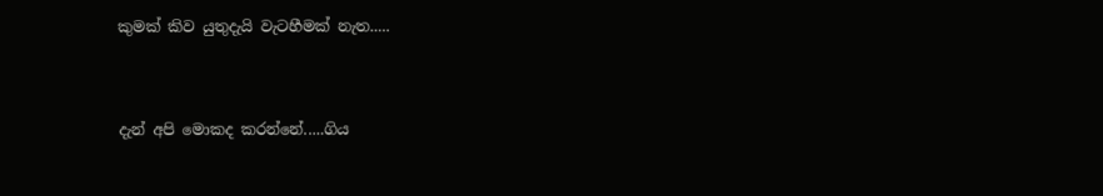කුමක් කිව යුතුදැයි වැටහීමක් නැත.....


දැන් අපි මොකද කරන්නේ.....ගිය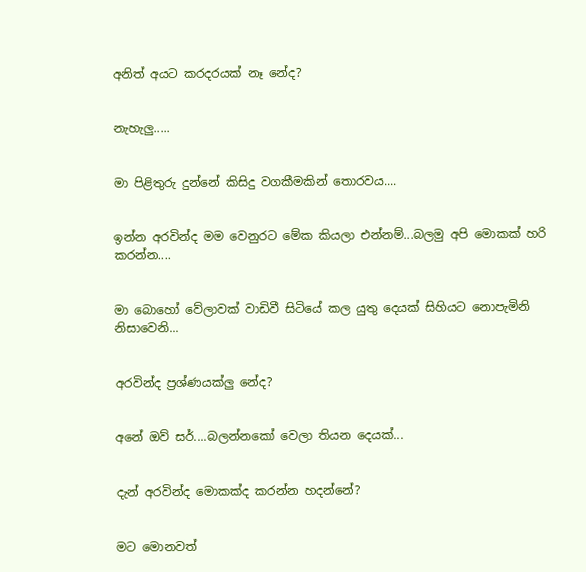අනිත් අයට කරදරයක් නෑ නේද?


නැහැලු.....


මා පිළිතුරු දුන්නේ කිසිදු වගකීමකින් තොරවය....


ඉන්න අරවින්ද මම වෙනුරට මේක කියලා එන්නම්...බලමු අපි මොකක් හරි කරන්න....


මා බොහෝ වේලාවක් වාඩිවී සිටියේ කල යුතු දෙයක් සිහියට නොපැමිනි නිසාවෙනි...


අරවින්ද ප්‍රශ්ණයක්ලු නේද?


අනේ ඔව් සර්....බලන්නකෝ වෙලා තියන දෙයක්...


දැන් අරවින්ද මොකක්ද කරන්න හදන්නේ?


මට මොනවත්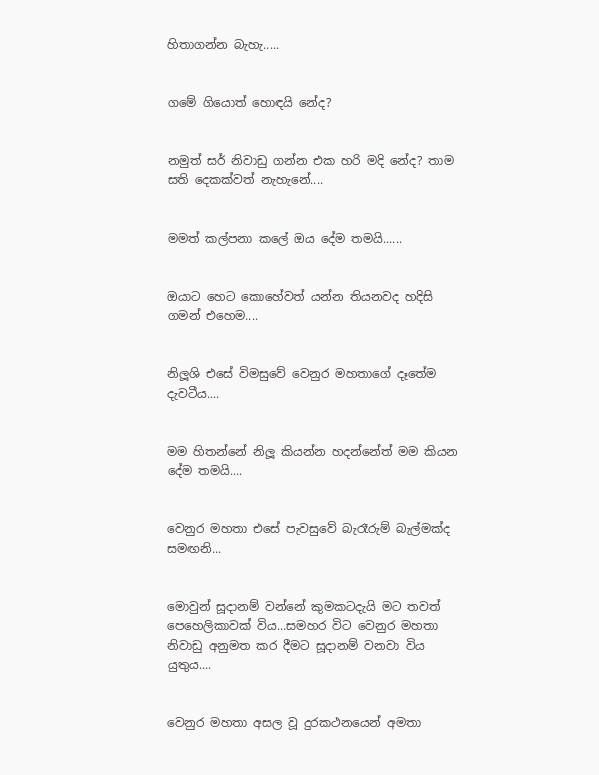හිතාගන්න බැහැ.....


ගමේ ගියොත් හොඳයි නේද?


නමුත් සර් නිවාඩු ගන්න එක හරි මදි නේද? තාම සති දෙකක්වත් නැහැනේ....


මමත් කල්පනා කලේ ඔය දේම තමයි......


ඔයාට හෙට කොහේවත් යන්න තියනවද හදිසි ගමන් එහෙම....


නිලූශි එසේ විමසුවේ වෙනුර මහතාගේ දෑතේම දැවටීය....


මම හිතන්නේ නිලූ කියන්න හදන්නේත් මම කියන දේම තමයි....


වෙනුර මහතා එසේ පැවසුවේ බැරෑරුම් බැල්මක්ද සමඟනි...


මොවුන් සූදානම් වන්නේ කුමකටදැයි මට තවත් පෙහෙලිකාවක් විය...සමහර විට වෙනුර මහතා නිවාඩු අනුමත කර දීමට සූදානම් වනවා විය යුතුය....


වෙනුර මහතා අසල වූ දුරකථනයෙන් අමතා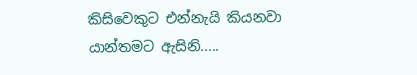කිසිවෙකුට එන්නැයි කියනවා යාන්තමට ඇසිනි.....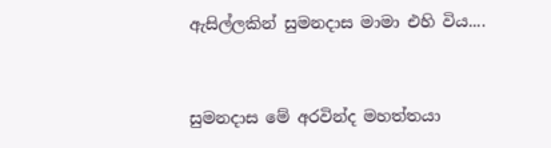ඇසිල්ලකින් සුමනදාස මාමා එහි විය....


සුමනදාස මේ අරවින්ද මහත්තයා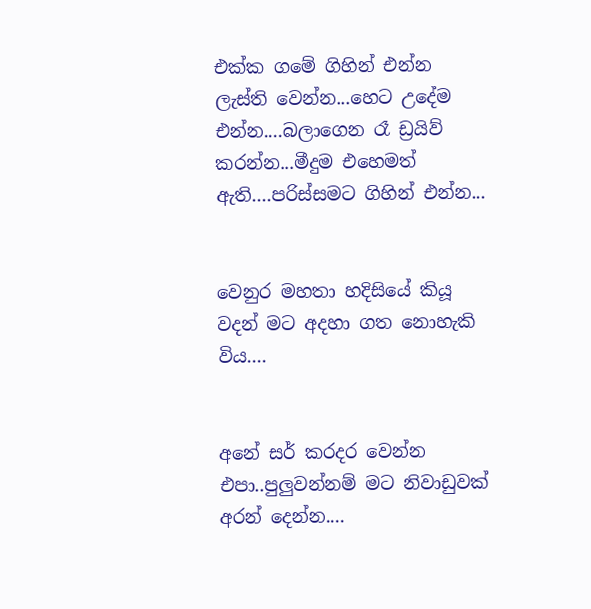එක්ක ගමේ ගිහින් එන්න ලැස්ති වෙන්න...හෙට උදේම එන්න....බලාගෙන රෑ ඩ්‍රයිව් කරන්න...මීදුම එහෙමත් ඇති....පරිස්සමට ගිහින් එන්න...


වෙනුර මහතා හදිසියේ කියූ වදන් මට අදහා ගත නොහැකි විය....


අනේ සර් කරදර වෙන්න එපා..පුලුවන්නම් මට නිවාඩුවක් අරන් දෙන්න....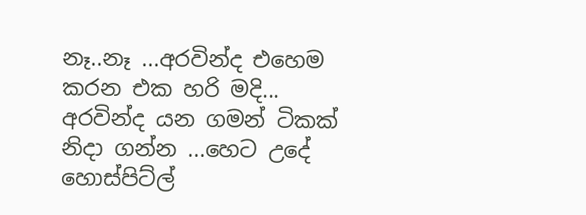නෑ..නෑ ...අරවින්ද එහෙම කරන එක හරි මදි... අරවින්ද යන ගමන් ටිකක් නිදා ගන්න ...හෙට උදේ හොස්පිට්ල්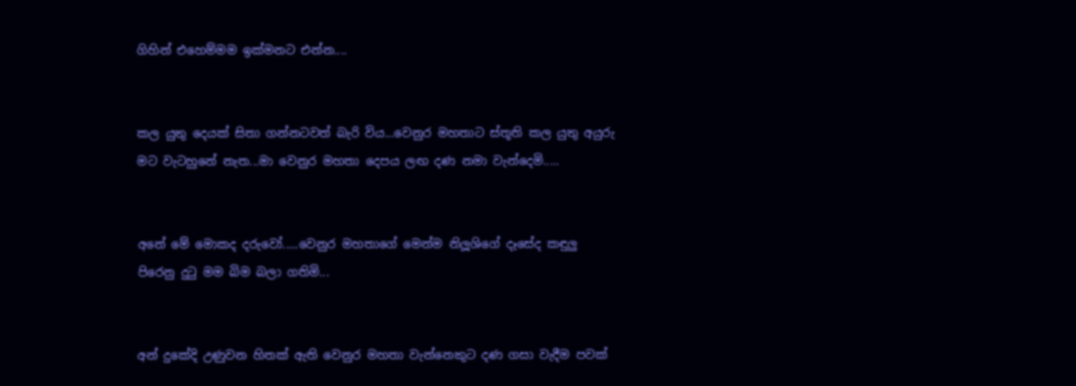ගිහින් එහෙම්මම ඉක්මනට එන්න....


කල යුතු දෙයක් සිතා ගන්නටවත් බැරි විය...වෙනුර මහතාට ස්තූති කල යුතු අයුරු මට වැටහුනේ නැත...මා වෙනුර මහතා දෙපය ලඟ දණ නමා වැන්දෙමි.....


අනේ මේ මොකද දරුවෝ.....වෙනුර මහතාගේ මෙන්ම නිලූශිගේ දෑසේද කඳුලු පිරෙනු දුටු මම බිම බලා ගතිමි...


අන් දුකේදි උණුවන හිතක් ඇති වෙනුර මහතා වැන්නෙකුට දණ ගසා වැදීම පවක්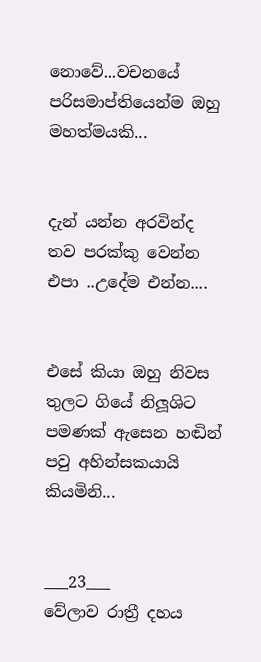නොවේ...වචනයේ පරිසමාප්තියෙන්ම ඔහු මහත්මයකි...


දැන් යන්න අරවින්ද තව පරක්කු වෙන්න එපා ..උදේම එන්න....


එසේ කියා ඔහු නිවස තුලට ගියේ නිලූශිට පමණක් ඇසෙන හඬින් පවු අහින්සකයායි කියමිනි...


___23___
වේලාව රාත්‍රී දහය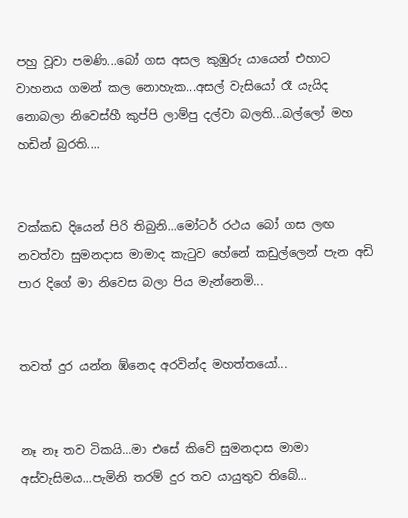පහු වූවා පමණි...බෝ ගස අසල කුඹුරු යායෙන් එහාට වාහනය ගමන් කල නොහැක...අසල් වැසියෝ රෑ යැයිද නොබලා නිවෙස්හී කුප්පි ලාම්පු දල්වා බලති...බල්ලෝ මහ හඩින් බුරති....


වක්කඩ දියෙන් පිරි තිබුනි...මෝටර් රථය බෝ ගස ලඟ නවත්වා සුමනදාස මාමාද කැටුව හේනේ කඩුල්ලෙන් පැන අඩි පාර දිගේ මා නිවෙස බලා පිය මැන්නෙමි...


තවත් දුර යන්න ඹ්නෙද අරවින්ද මහත්තයෝ...


නෑ නෑ තව ටිකයි...මා එසේ කිවේ සුමනදාස මාමා අස්වැසිමය...පැමිනි තරම් දුර තව යායුතුව තිබේ...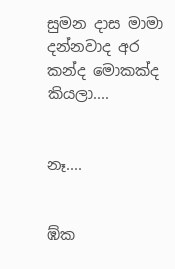සුමන දාස මාමා දන්නවාද අර කන්ද මොකක්ද කියලා....


නෑ....


ඹ්ක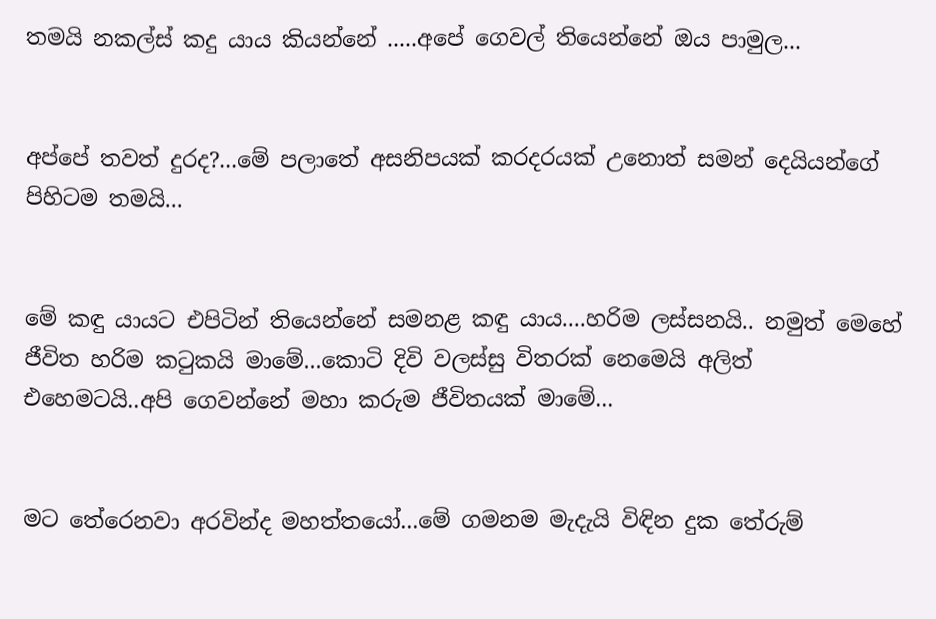තමයි නකල්ස් කදු යාය කියන්නේ .....අපේ ගෙවල් තියෙන්නේ ඔය පාමුල...


අප්පේ තවත් දුරද?...මේ පලාතේ අසනිපයක් කරදරයක් උනොත් සමන් දෙයියන්ගේ පිහිටම තමයි...


මේ කඳු යායට එපිටින් තියෙන්නේ සමනළ කඳු යාය....හරිම ලස්සනයි.. නමුත් මෙහේ ජීවිත හරිම කටුකයි මාමේ...කොටි දිවි වලස්සු විතරක් නෙමෙයි අලිත් එහෙමටයි..අපි ගෙවන්නේ මහා කරුම ජීවිතයක් මාමේ...


මට තේරෙනවා අරවින්ද මහත්තයෝ...මේ ගමනම මැදැයි විඳින දුක තේරුම්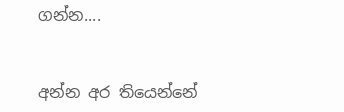ගන්න....


අන්න අර තියෙන්නේ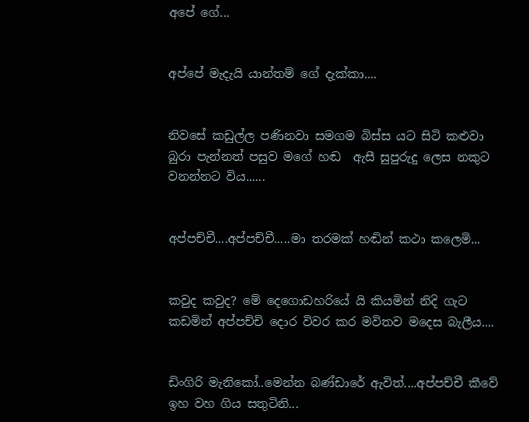අපේ ගේ...


අප්පේ මැදැයි යාන්තම් ගේ දැක්කා....


නිවසේ කඩුල්ල පණිනවා සමගම බිස්ස යට සිටි කළුවා බුරා පැන්නත් පසුව මගේ හඬ  ඇසී සුපුරුදු ලෙස නකුට වනන්නට විය......


අප්පච්චී....අප්පච්චී.....මා තරමක් හඬින් කථා කලෙමි...


කවුද කවුද? මේ දෙගොඩහරියේ යි කියමින් නිදි ගැට කඩමින් අප්පච්චි දොර විවර කර මවිතව මදෙස බැලීය....


ඩිංගිරි මැනිකෝ..මෙන්න බණ්ඩාරේ ඇවිත්....අප්පච්චී කීවේ ඉහ වහ ගිය සතුටිනි...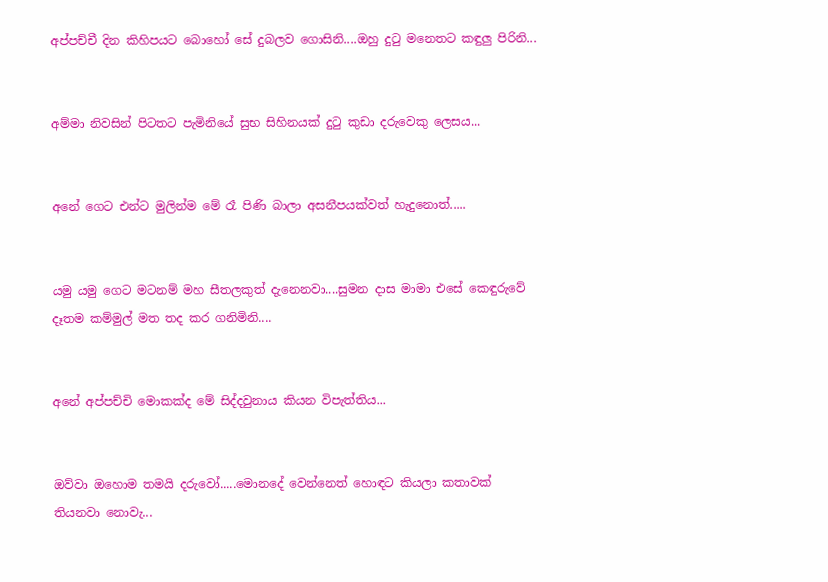අප්පච්චී දින කිහිපයට බොහෝ සේ දුබලව ගොසිනි....ඔහු දුටු මනෙතට කඳුලු පිරිනි...


අම්මා නිවසින් පිටතට පැමිනියේ සුභ සිහිනයක් දුටු කුඩා දරුවෙකු ලෙසය...


අනේ ගෙට එන්ට මුලින්ම මේ රෑ පිණි බාලා අසනීපයක්වත් හැදුනොත්.....


යමු යමු ගෙට මටනම් මහ සීතලකුත් දැනෙනවා....සුමන දාස මාමා එසේ කෙඳුරුවේ දෑතම කම්මුල් මත තද කර ගනිමිනි....


අනේ අප්පච්චි මොකක්ද මේ සිද්දවුනාය කියන විපැත්තිය...


ඔව්වා ඔහොම තමයි දරුවෝ.....මොනදේ වෙන්නෙත් හොඳට කියලා කතාවක් තියනවා නොවැ...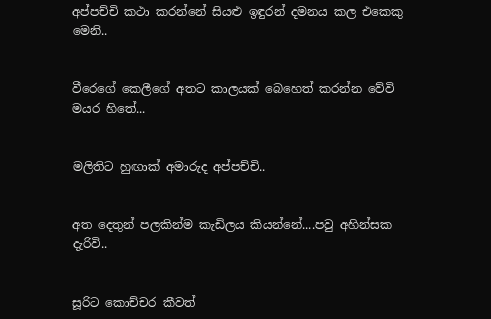අප්පච්චි කථා කරන්නේ සියළු ඉඳුරන් දමනය කල එකෙකු මෙනි..


වීරෙගේ කෙලීගේ අතට කාලයක් බෙහෙත් කරන්න වේවි මයර හිතේ...


මලිතිට හුඟාක් අමාරුද අප්පච්චි..


අත දෙතුන් පලකින්ම කැඩිලය කියන්නේ....පවු අහින්සක දැරිවි..


සූරිට කොච්චර කීවත්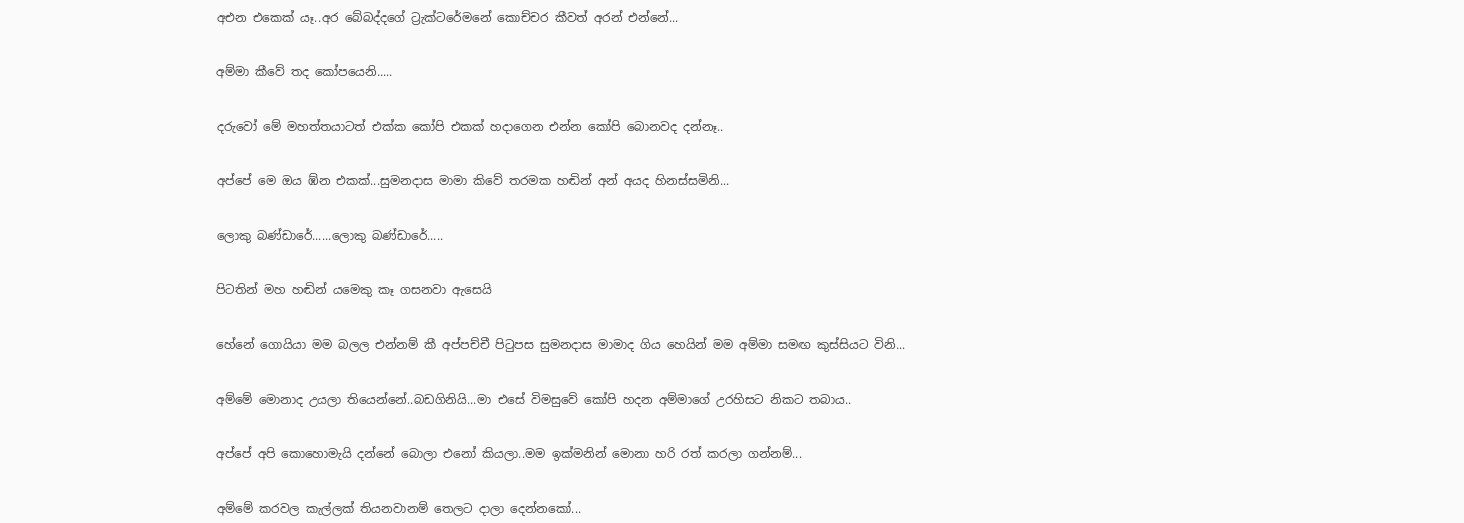අඑන එකෙක් යෑ..අර බේබද්දගේ ට්‍රැක්ටරේමනේ කොච්චර කීවත් අරන් එන්නේ...


අම්මා කීවේ තද කෝපයෙනි.....


දරුවෝ මේ මහත්තයාටත් එක්ක කෝපි එකක් හදාගෙන එන්න කෝපි බොනවද දන්නෑ..


අප්පේ මෙ ඔය ඹ්න එකක්...සුමනදාස මාමා කිවේ තරමක හඬින් අන් අයද හිනස්සමිනි...


ලොකු බණ්ඩාරේ......ලොකු බණ්ඩාරේ.....


පිටතින් මහ හඬින් යමෙකු කෑ ගසනවා ඇසෙයි


හේනේ ගොයියා මම බලල එන්නම් කී අප්පච්චී පිටුපස සුමනදාස මාමාද ගිය හෙයින් මම අම්මා සමඟ කුස්සියට විනි...


අම්මේ මොනාද උයලා තියෙන්නේ..බඩගිනියි...මා එසේ විමසුවේ කෝපි හදන අම්මාගේ උරහිසට නිකට තබාය..


අප්පේ අපි කොහොමැයි දන්නේ බොලා එනෝ කියලා..මම ඉක්මනින් මොනා හරි රත් කරලා ගන්නම්...


අම්මේ කරවල කැල්ලක් තියනවානම් තෙලට දාලා දෙන්නකෝ...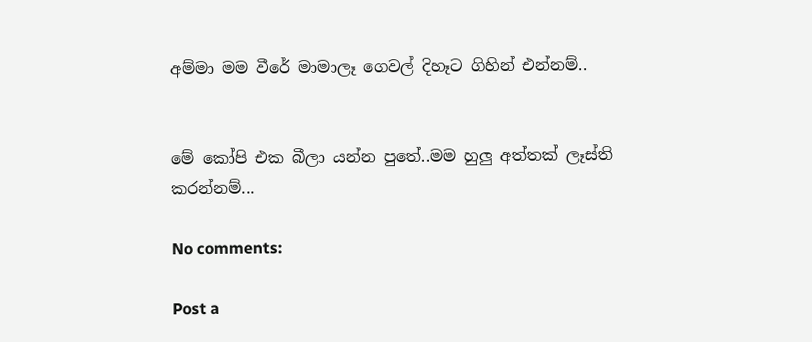අම්මා මම වීරේ මාමාලෑ ගෙවල් දිහෑට ගිහින් එන්නම්..


මේ කෝපි එක බීලා යන්න පුතේ..මම හුලු අත්තක් ලෑස්ති කරන්නම්...

No comments:

Post a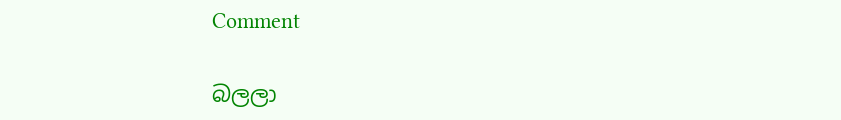Comment

බලලා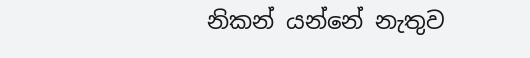නිකන් යන්නේ නැතුව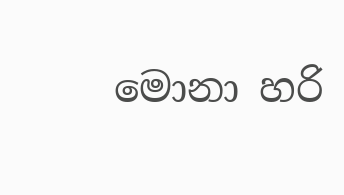මොනා හරි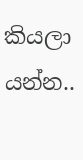කියලා යන්න..